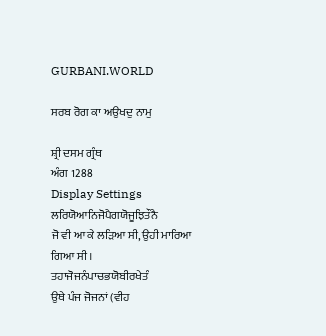GURBANI.WORLD

ਸਰਬ ਰੋਗ ਕਾ ਅਉਖਦੁ ਨਾਮੁ

ਸ਼੍ਰੀ ਦਸਮ ਗ੍ਰੰਥ
ਅੰਗ 1288
Display Settings
ਲਰਿਯੋਆਨਿਜੋਪੈਗਯੋਜੂਝਿਤੌਨੈ
ਜੋ ਵੀ ਆ ਕੇ ਲੜਿਆ ਸੀ, ਉਹੀ ਮਾਰਿਆ ਗਿਆ ਸੀ।
ਤਹਾਜੋਜਨੰਪਾਚਭਯੋਬੀਰਖੇਤੰ
ਉਥੇ ਪੰਜ ਜੋਜਨਾਂ (ਵੀਹ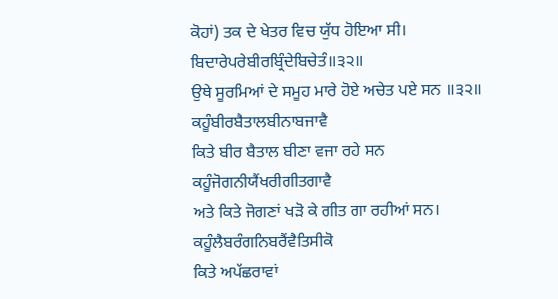ਕੋਹਾਂ) ਤਕ ਦੇ ਖੇਤਰ ਵਿਚ ਯੁੱਧ ਹੋਇਆ ਸੀ।
ਬਿਦਾਰੇਪਰੇਬੀਰਬ੍ਰਿੰਦੇਬਿਚੇਤੰ॥੩੨॥
ਉਥੇ ਸੂਰਮਿਆਂ ਦੇ ਸਮੂਹ ਮਾਰੇ ਹੋਏ ਅਚੇਤ ਪਏ ਸਨ ॥੩੨॥
ਕਹੂੰਬੀਰਬੈਤਾਲਬੀਨਾਬਜਾਵੈ
ਕਿਤੇ ਬੀਰ ਬੈਤਾਲ ਬੀਣਾ ਵਜਾ ਰਹੇ ਸਨ
ਕਹੂੰਜੋਗਨੀਯੈਂਖਰੀਗੀਤਗਾਵੈ
ਅਤੇ ਕਿਤੇ ਜੋਗਣਾਂ ਖੜੋ ਕੇ ਗੀਤ ਗਾ ਰਹੀਆਂ ਸਨ।
ਕਹੂੰਲੈਬਰੰਗਨਿਬਰੈਂਵੈਤਿਸੀਕੋ
ਕਿਤੇ ਅਪੱਛਰਾਵਾਂ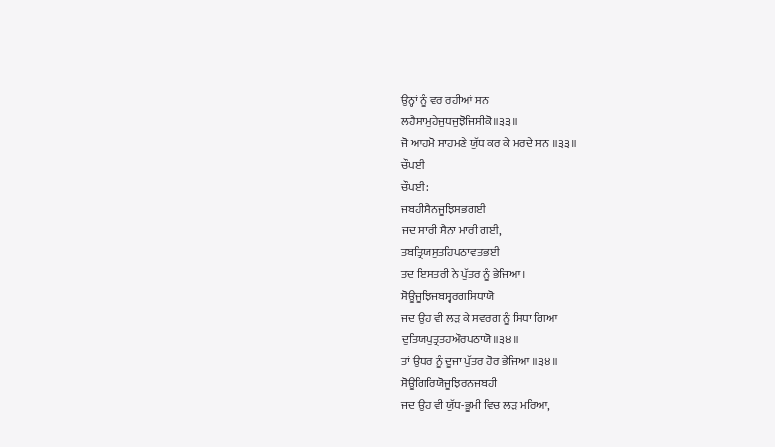ਉਨ੍ਹਾਂ ਨੂੰ ਵਰ ਰਹੀਆਂ ਸਨ
ਲਹੈਸਾਮੁਹੇਜੁਧਜੁਝੋਜਿਸੀਕੋ॥੩੩॥
ਜੋ ਆਹਮੋ ਸਾਹਮਣੇ ਯੁੱਧ ਕਰ ਕੇ ਮਰਦੇ ਸਨ ॥੩੩॥
ਚੌਪਈ
ਚੌਪਈ:
ਜਬਹੀਸੈਨਜੂਝਿਸਭਗਈ
ਜਦ ਸਾਰੀ ਸੈਨਾ ਮਾਰੀ ਗਈ,
ਤਬਤ੍ਰਿਯਸੁਤਹਿਪਠਾਵਤਭਈ
ਤਦ ਇਸਤਰੀ ਨੇ ਪੁੱਤਰ ਨੂੰ ਭੇਜਿਆ।
ਸੋਊਜੂਝਿਜਬਸ੍ਵਰਗਸਿਧਾਯੋ
ਜਦ ਉਹ ਵੀ ਲੜ ਕੇ ਸਵਰਗ ਨੂੰ ਸਿਧਾ ਗਿਆ
ਦੁਤਿਯਪੁਤ੍ਰਤਹਔਰਪਠਾਯੋ॥੩੪॥
ਤਾਂ ਉਧਰ ਨੂੰ ਦੂਜਾ ਪੁੱਤਰ ਹੋਰ ਭੇਜਿਆ ॥੩੪॥
ਸੋਊਗਿਰਿਯੋਜੂਝਿਰਨਜਬਹੀ
ਜਦ ਉਹ ਵੀ ਯੁੱਧ-ਭੂਮੀ ਵਿਚ ਲੜ ਮਰਿਆ,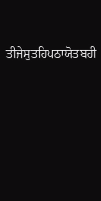ਤੀਜੇਸੁਤਹਿਪਠਾਯੋਤਬਹੀ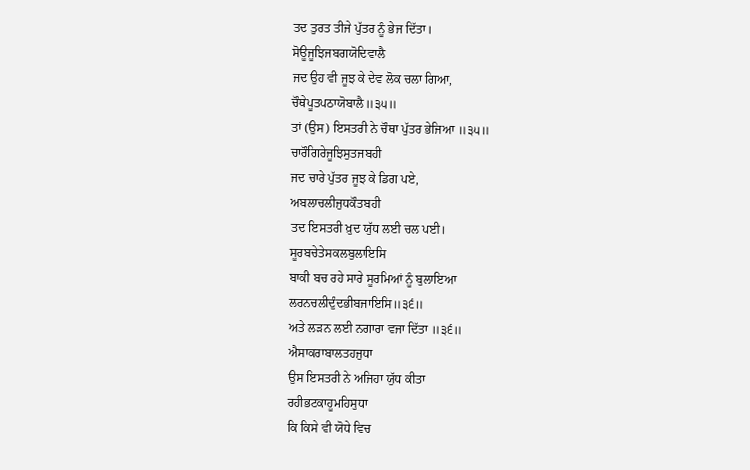ਤਦ ਤੁਰਤ ਤੀਜੇ ਪੁੱਤਰ ਨੂੰ ਭੇਜ ਦਿੱਤਾ।
ਸੋਊਜੂਝਿਜਬਗਯੋਦਿਵਾਲੈ
ਜਦ ਉਹ ਵੀ ਜੂਝ ਕੇ ਦੇਵ ਲੋਕ ਚਲਾ ਗਿਆ,
ਚੌਥੇਪੂਤਪਠਾਯੋਬਾਲੈ॥੩੫॥
ਤਾਂ (ਉਸ) ਇਸਤਰੀ ਨੇ ਚੌਥਾ ਪੁੱਤਰ ਭੇਜਿਆ ॥੩੫॥
ਚਾਰੌਗਿਰੇਜੂਝਿਸੁਤਜਬਹੀ
ਜਦ ਚਾਰੇ ਪੁੱਤਰ ਜੂਝ ਕੇ ਡਿਗ ਪਏ,
ਅਬਲਾਚਲੀਜੁਧਕੌਤਬਹੀ
ਤਦ ਇਸਤਰੀ ਖ਼ੁਦ ਯੁੱਧ ਲਈ ਚਲ ਪਈ।
ਸੂਰਬਚੇਤੇਸਕਲਬੁਲਾਇਸਿ
ਬਾਕੀ ਬਚ ਰਹੇ ਸਾਰੇ ਸੂਰਮਿਆਂ ਨੂੰ ਬੁਲਾਇਆ
ਲਰਨਚਲੀਦੁੰਦਭੀਬਜਾਇਸਿ॥੩੬॥
ਅਤੇ ਲੜਨ ਲਈ ਨਗਾਰਾ ਵਜਾ ਦਿੱਤਾ ॥੩੬॥
ਐਸਾਕਰਾਬਾਲਤਹਜੁਧਾ
ਉਸ ਇਸਤਰੀ ਨੇ ਅਜਿਹਾ ਯੁੱਧ ਕੀਤਾ
ਰਹੀਭਟਕਾਹੂਮਹਿਸੁਧਾ
ਕਿ ਕਿਸੇ ਵੀ ਯੋਧੇ ਵਿਚ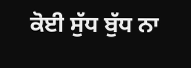ਕੋਈ ਸੁੱਧ ਬੁੱਧ ਨਾ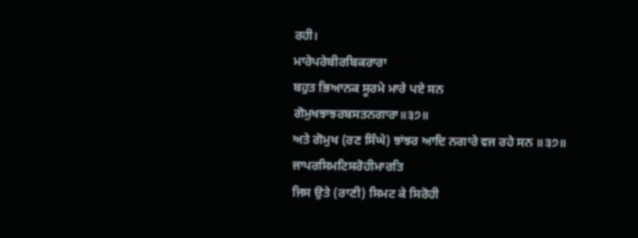ਰਹੀ।
ਮਾਰੇਪਰੇਬੀਰਬਿਕਰਾਰਾ
ਬਹੁਤ ਭਿਆਨਕ ਸੂਰਮੇ ਮਾਰੇ ਪਏ ਸਨ
ਗੋਮੁਖਝਾਝਰਬਸਤਨਗਾਰਾ॥੩੭॥
ਅਤੇ ਗੋਮੁਖ (ਰਣ ਸਿੰਘੇ) ਝਾਂਝਰ ਆਦਿ ਨਗਾਰੇ ਵਜ ਰਹੇ ਸਨ ॥੩੭॥
ਜਾਪਰਸਿਮਟਿਸਰੋਹੀਮਾਰਤਿ
ਜਿਸ ਉਤੇ (ਰਾਣੀ) ਸਿਮਟ ਕੇ ਸਿਰੋਹੀ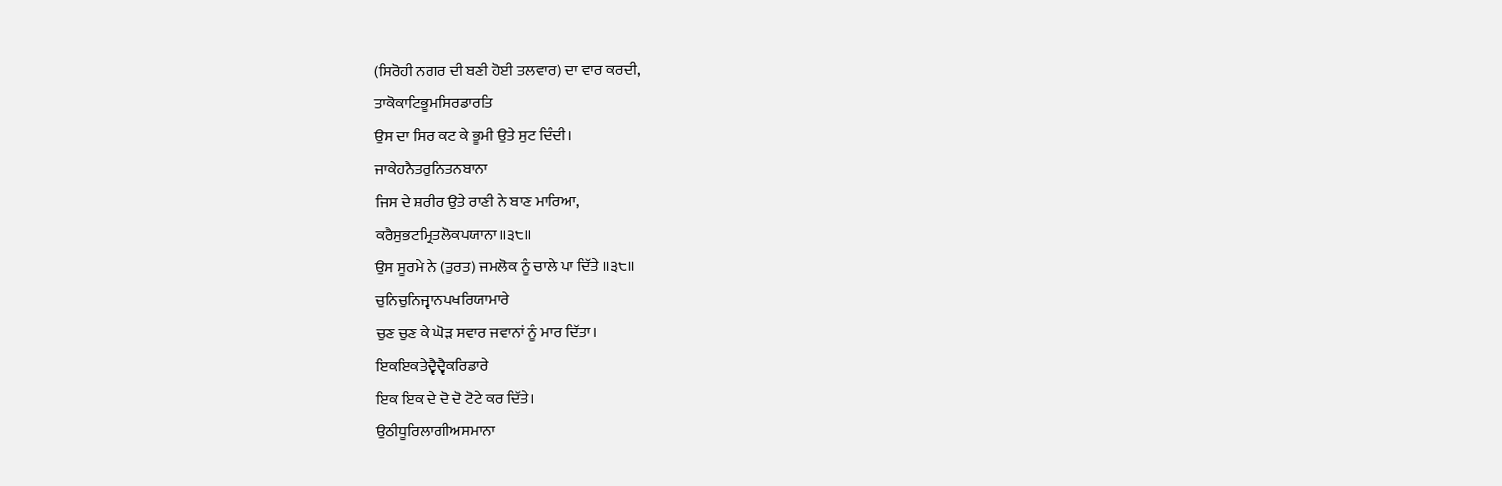(ਸਿਰੋਹੀ ਨਗਰ ਦੀ ਬਣੀ ਹੋਈ ਤਲਵਾਰ) ਦਾ ਵਾਰ ਕਰਦੀ,
ਤਾਕੋਕਾਟਿਭੂਮਸਿਰਡਾਰਤਿ
ਉਸ ਦਾ ਸਿਰ ਕਟ ਕੇ ਭੂਮੀ ਉਤੇ ਸੁਟ ਦਿੰਦੀ।
ਜਾਕੇਹਨੈਤਰੁਨਿਤਨਬਾਨਾ
ਜਿਸ ਦੇ ਸ਼ਰੀਰ ਉਤੇ ਰਾਣੀ ਨੇ ਬਾਣ ਮਾਰਿਆ,
ਕਰੈਸੁਭਟਮ੍ਰਿਤਲੋਕਪਯਾਨਾ॥੩੮॥
ਉਸ ਸੂਰਮੇ ਨੇ (ਤੁਰਤ) ਜਮਲੋਕ ਨੂੰ ਚਾਲੇ ਪਾ ਦਿੱਤੇ ॥੩੮॥
ਚੁਨਿਚੁਨਿਜ੍ਵਾਨਪਖਰਿਯਾਮਾਰੇ
ਚੁਣ ਚੁਣ ਕੇ ਘੋੜ ਸਵਾਰ ਜਵਾਨਾਂ ਨੂੰ ਮਾਰ ਦਿੱਤਾ।
ਇਕਇਕਤੇਦ੍ਵੈਦ੍ਵੈਕਰਿਡਾਰੇ
ਇਕ ਇਕ ਦੇ ਦੋ ਦੋ ਟੋਟੇ ਕਰ ਦਿੱਤੇ।
ਉਠੀਧੂਰਿਲਾਗੀਅਸਮਾਨਾ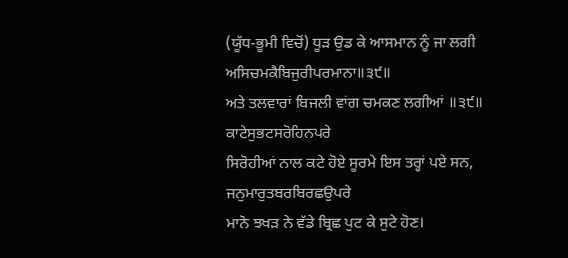(ਯੂੱਧ-ਭੂਮੀ ਵਿਚੋਂ) ਧੂੜ ਉਡ ਕੇ ਆਸਮਾਨ ਨੂੰ ਜਾ ਲਗੀ
ਅਸਿਚਮਕੈਬਿਜੁਰੀਪਰਮਾਨਾ॥੩੯॥
ਅਤੇ ਤਲਵਾਰਾਂ ਬਿਜਲੀ ਵਾਂਗ ਚਮਕਣ ਲਗੀਆਂ ॥੩੯॥
ਕਾਟੇਸੁਭਟਸਰੋਹਿਨਪਰੇ
ਸਿਰੋਹੀਆਂ ਨਾਲ ਕਟੇ ਹੋਏ ਸੂਰਮੇ ਇਸ ਤਰ੍ਹਾਂ ਪਏ ਸਨ,
ਜਨੁਮਾਰੁਤਬਰਬਿਰਛਉਪਰੇ
ਮਾਨੋ ਝਖੜ ਨੇ ਵੱਡੇ ਬ੍ਰਿਛ ਪੁਟ ਕੇ ਸੁਟੇ ਹੋਣ।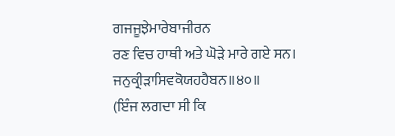ਗਜਜੂਝੇਮਾਰੇਬਾਜੀਰਨ
ਰਣ ਵਿਚ ਹਾਥੀ ਅਤੇ ਘੋੜੇ ਮਾਰੇ ਗਏ ਸਨ।
ਜਨੁਕ੍ਰੀੜਾਸਿਵਕੋਯਹਹੈਬਨ॥੪੦॥
(ਇੰਜ ਲਗਦਾ ਸੀ ਕਿ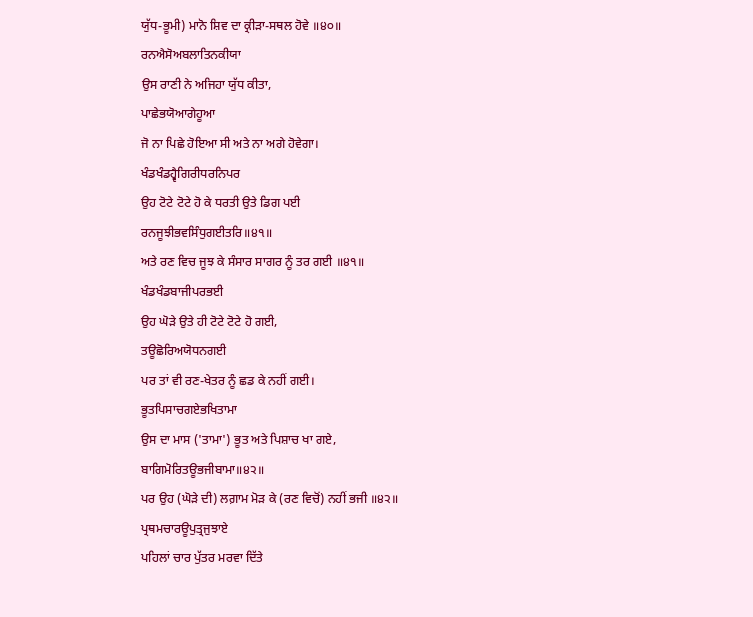ਯੁੱਧ-ਭੂਮੀ) ਮਾਨੋ ਸ਼ਿਵ ਦਾ ਕ੍ਰੀੜਾ-ਸਥਲ ਹੋਵੇ ॥੪੦॥
ਰਨਐਸੋਅਬਲਾਤਿਨਕੀਯਾ
ਉਸ ਰਾਣੀ ਨੇ ਅਜਿਹਾ ਯੁੱਧ ਕੀਤਾ,
ਪਾਛੇਭਯੋਆਗੇਹੂਆ
ਜੋ ਨਾ ਪਿਛੇ ਹੋਇਆ ਸੀ ਅਤੇ ਨਾ ਅਗੇ ਹੋਵੇਗਾ।
ਖੰਡਖੰਡਹ੍ਵੈਗਿਰੀਧਰਨਿਪਰ
ਉਹ ਟੋਟੇ ਟੋਟੇ ਹੋ ਕੇ ਧਰਤੀ ਉਤੇ ਡਿਗ ਪਈ
ਰਨਜੂਝੀਭਵਸਿੰਧੁਗਈਤਰਿ॥੪੧॥
ਅਤੇ ਰਣ ਵਿਚ ਜੂਝ ਕੇ ਸੰਸਾਰ ਸਾਗਰ ਨੂੰ ਤਰ ਗਈ ॥੪੧॥
ਖੰਡਖੰਡਬਾਜੀਪਰਭਈ
ਉਹ ਘੋੜੇ ਉਤੇ ਹੀ ਟੋਟੇ ਟੋਟੇ ਹੋ ਗਈ,
ਤਊਛੋਰਿਅਯੋਧਨਗਈ
ਪਰ ਤਾਂ ਵੀ ਰਣ-ਖੇਤਰ ਨੂੰ ਛਡ ਕੇ ਨਹੀਂ ਗਈ।
ਭੂਤਪਿਸਾਚਗਏਭਖਿਤਾਮਾ
ਉਸ ਦਾ ਮਾਸ ('ਤਾਮਾ') ਭੂਤ ਅਤੇ ਪਿਸ਼ਾਚ ਖਾ ਗਏ,
ਬਾਗਿਮੋਰਿਤਊਭਜੀਬਾਮਾ॥੪੨॥
ਪਰ ਉਹ (ਘੋੜੇ ਦੀ) ਲਗ਼ਾਮ ਮੋੜ ਕੇ (ਰਣ ਵਿਚੋਂ) ਨਹੀਂ ਭਜੀ ॥੪੨॥
ਪ੍ਰਥਮਚਾਰਊਪੁਤ੍ਰਜੁਝਾਏ
ਪਹਿਲਾਂ ਚਾਰ ਪੁੱਤਰ ਮਰਵਾ ਦਿੱਤੇ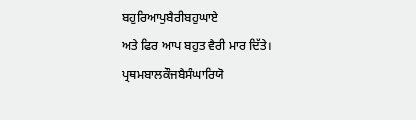ਬਹੁਰਿਆਪੁਬੈਰੀਬਹੁਘਾਏ
ਅਤੇ ਫਿਰ ਆਪ ਬਹੁਤ ਵੈਰੀ ਮਾਰ ਦਿੱਤੇ।
ਪ੍ਰਥਮਬਾਲਕੌਜਬੈਸੰਘਾਰਿਯੋ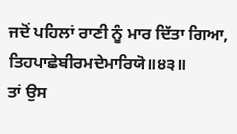ਜਦੋਂ ਪਹਿਲਾਂ ਰਾਣੀ ਨੂੰ ਮਾਰ ਦਿੱਤਾ ਗਿਆ,
ਤਿਹਪਾਛੇਬੀਰਮਦੇਮਾਰਿਯੋ॥੪੩॥
ਤਾਂ ਉਸ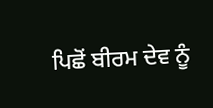ਪਿਛੋਂ ਬੀਰਮ ਦੇਵ ਨੂੰ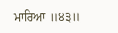ਮਾਰਿਆ ॥੪੩॥